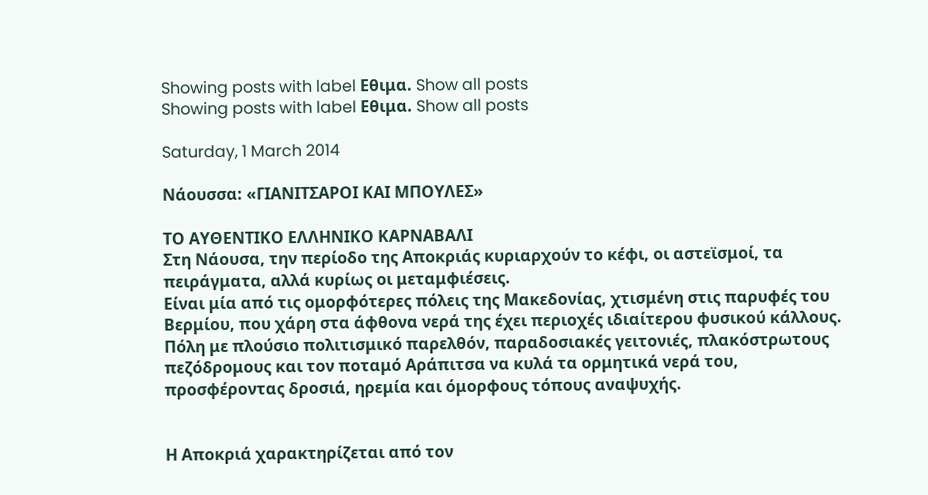Showing posts with label Εθιμα. Show all posts
Showing posts with label Εθιμα. Show all posts

Saturday, 1 March 2014

Νάουσσα: «ΓΙΑΝΙΤΣΑΡΟΙ ΚΑΙ ΜΠΟΥΛΕΣ»

ΤΟ ΑΥΘΕΝΤΙΚΟ ΕΛΛΗΝΙΚΟ ΚΑΡΝΑΒΑΛΙ
Στη Νάουσα, την περίοδο της Αποκριάς κυριαρχούν το κέφι, οι αστεϊσμοί, τα πειράγματα, αλλά κυρίως οι μεταμφιέσεις.
Είναι μία από τις ομορφότερες πόλεις της Μακεδονίας, χτισμένη στις παρυφές του Βερμίου, που χάρη στα άφθονα νερά της έχει περιοχές ιδιαίτερου φυσικού κάλλους.
Πόλη με πλούσιο πολιτισμικό παρελθόν, παραδοσιακές γειτονιές, πλακόστρωτους πεζόδρομους και τον ποταμό Αράπιτσα να κυλά τα ορμητικά νερά του, προσφέροντας δροσιά, ηρεμία και όμορφους τόπους αναψυχής.


Η Αποκριά χαρακτηρίζεται από τον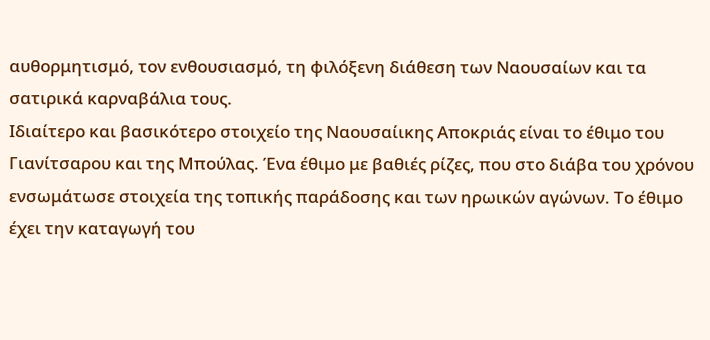αυθορμητισμό, τον ενθουσιασμό, τη φιλόξενη διάθεση των Ναουσαίων και τα σατιρικά καρναβάλια τους.
Ιδιαίτερο και βασικότερο στοιχείο της Ναουσαίικης Αποκριάς είναι το έθιμο του Γιανίτσαρου και της Μπούλας. Ένα έθιμο με βαθιές ρίζες, που στο διάβα του χρόνου ενσωμάτωσε στοιχεία της τοπικής παράδοσης και των ηρωικών αγώνων. Το έθιμο έχει την καταγωγή του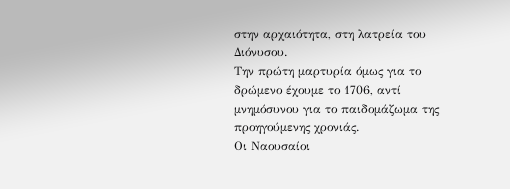στην αρχαιότητα, στη λατρεία του Διόνυσου.
Την πρώτη μαρτυρία όμως για το δρώμενο έχουμε το 1706, αντί μνημόσυνου για το παιδομάζωμα της προηγούμενης χρονιάς.
Οι Ναουσαίοι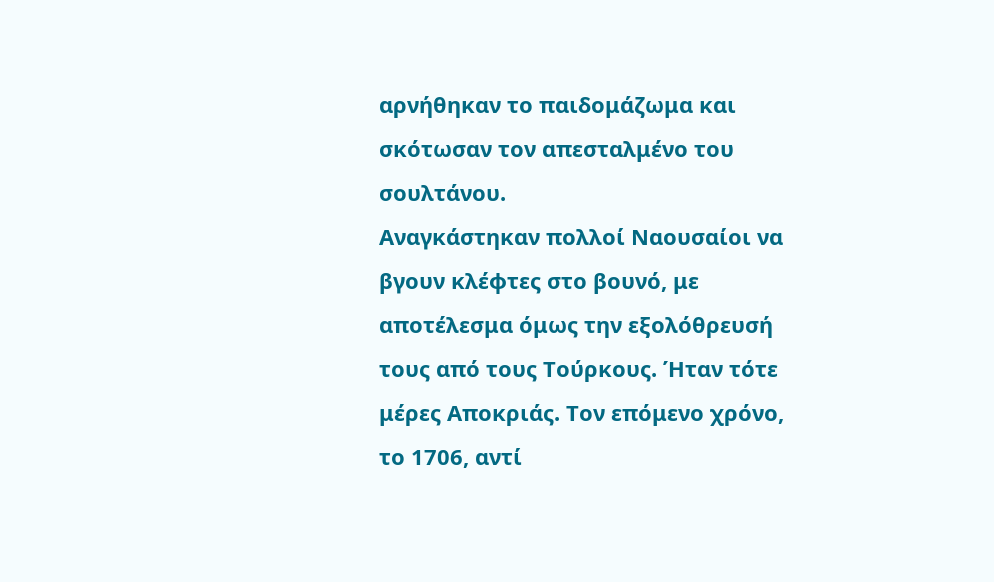αρνήθηκαν το παιδομάζωμα και σκότωσαν τον απεσταλμένο του σουλτάνου.
Αναγκάστηκαν πολλοί Ναουσαίοι να βγουν κλέφτες στο βουνό, με αποτέλεσμα όμως την εξολόθρευσή τους από τους Τούρκους. Ήταν τότε μέρες Αποκριάς. Τον επόμενο χρόνο, το 1706, αντί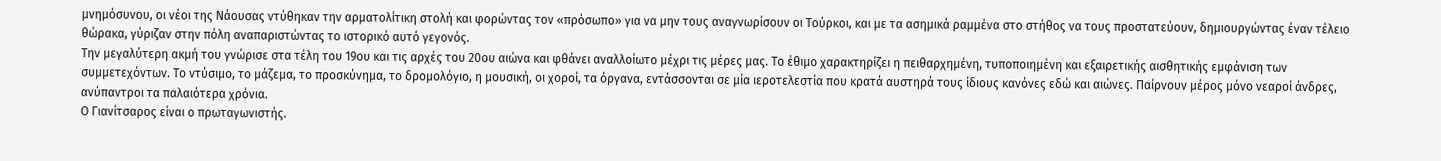μνημόσυνου, οι νέοι της Νάουσας ντύθηκαν την αρματολίτικη στολή και φορώντας τον «πρόσωπο» για να μην τους αναγνωρίσουν οι Τούρκοι, και με τα ασημικά ραμμένα στο στήθος να τους προστατεύουν, δημιουργώντας έναν τέλειο θώρακα, γύριζαν στην πόλη αναπαριστώντας το ιστορικό αυτό γεγονός.
Την μεγαλύτερη ακμή του γνώρισε στα τέλη του 19ου και τις αρχές του 20ου αιώνα και φθάνει αναλλοίωτο μέχρι τις μέρες μας. Το έθιμο χαρακτηρίζει η πειθαρχημένη, τυποποιημένη και εξαιρετικής αισθητικής εμφάνιση των συμμετεχόντων. Το ντύσιμο, το μάζεμα, το προσκύνημα, το δρομολόγιο, η μουσική, οι χοροί, τα όργανα, εντάσσονται σε μία ιεροτελεστία που κρατά αυστηρά τους ίδιους κανόνες εδώ και αιώνες. Παίρνουν μέρος μόνο νεαροί άνδρες, ανύπαντροι τα παλαιότερα χρόνια.
Ο Γιανίτσαρος είναι ο πρωταγωνιστής.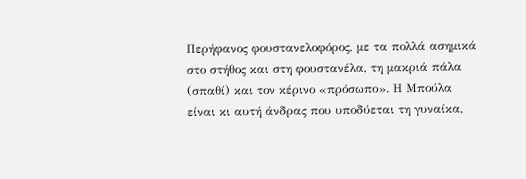Περήφανος φουστανελοφόρος, με τα πολλά ασημικά στο στήθος και στη φουστανέλα, τη μακριά πάλα (σπαθί) και τον κέρινο «πρόσωπο». Η Μπούλα είναι κι αυτή άνδρας που υποδύεται τη γυναίκα,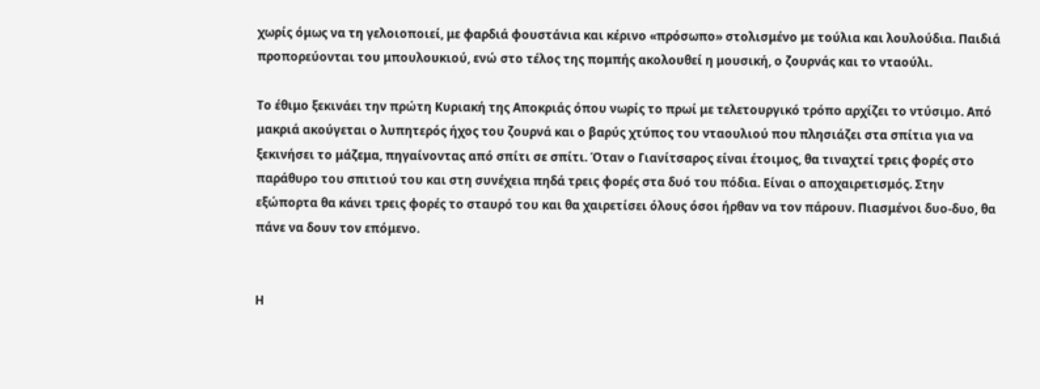χωρίς όμως να τη γελοιοποιεί, με φαρδιά φουστάνια και κέρινο «πρόσωπο» στολισμένο με τούλια και λουλούδια. Παιδιά προπορεύονται του μπουλουκιού, ενώ στο τέλος της πομπής ακολουθεί η μουσική, ο ζουρνάς και το νταούλι.

Το έθιμο ξεκινάει την πρώτη Κυριακή της Αποκριάς όπου νωρίς το πρωί με τελετουργικό τρόπο αρχίζει το ντύσιμο. Από μακριά ακούγεται ο λυπητερός ήχος του ζουρνά και ο βαρύς χτύπος του νταουλιού που πλησιάζει στα σπίτια για να ξεκινήσει το μάζεμα, πηγαίνοντας από σπίτι σε σπίτι. Όταν ο Γιανίτσαρος είναι έτοιμος, θα τιναχτεί τρεις φορές στο παράθυρο του σπιτιού του και στη συνέχεια πηδά τρεις φορές στα δυό του πόδια. Είναι ο αποχαιρετισμός. Στην εξώπορτα θα κάνει τρεις φορές το σταυρό του και θα χαιρετίσει όλους όσοι ήρθαν να τον πάρουν. Πιασμένοι δυο-δυο, θα πάνε να δουν τον επόμενο.


Η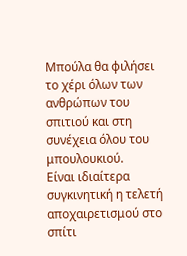Μπούλα θα φιλήσει το χέρι όλων των ανθρώπων του σπιτιού και στη συνέχεια όλου του μπουλουκιού.
Είναι ιδιαίτερα συγκινητική η τελετή αποχαιρετισμού στο σπίτι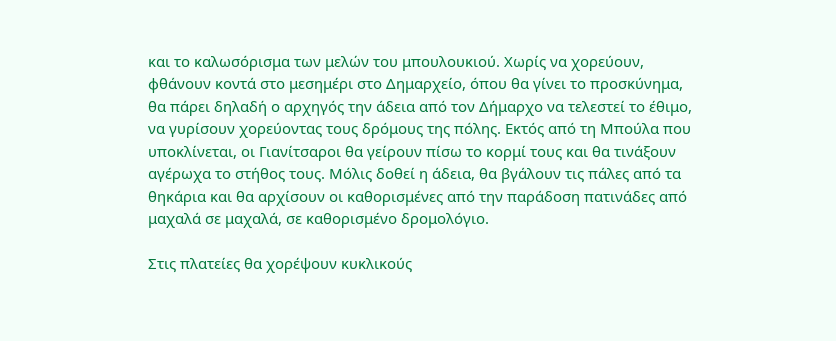και το καλωσόρισμα των μελών του μπουλουκιού. Χωρίς να χορεύουν, φθάνουν κοντά στο μεσημέρι στο Δημαρχείο, όπου θα γίνει το προσκύνημα, θα πάρει δηλαδή ο αρχηγός την άδεια από τον Δήμαρχο να τελεστεί το έθιμο, να γυρίσουν χορεύοντας τους δρόμους της πόλης. Εκτός από τη Μπούλα που υποκλίνεται, οι Γιανίτσαροι θα γείρουν πίσω το κορμί τους και θα τινάξουν αγέρωχα το στήθος τους. Μόλις δοθεί η άδεια, θα βγάλουν τις πάλες από τα θηκάρια και θα αρχίσουν οι καθορισμένες από την παράδοση πατινάδες από μαχαλά σε μαχαλά, σε καθορισμένο δρομολόγιο.

Στις πλατείες θα χορέψουν κυκλικούς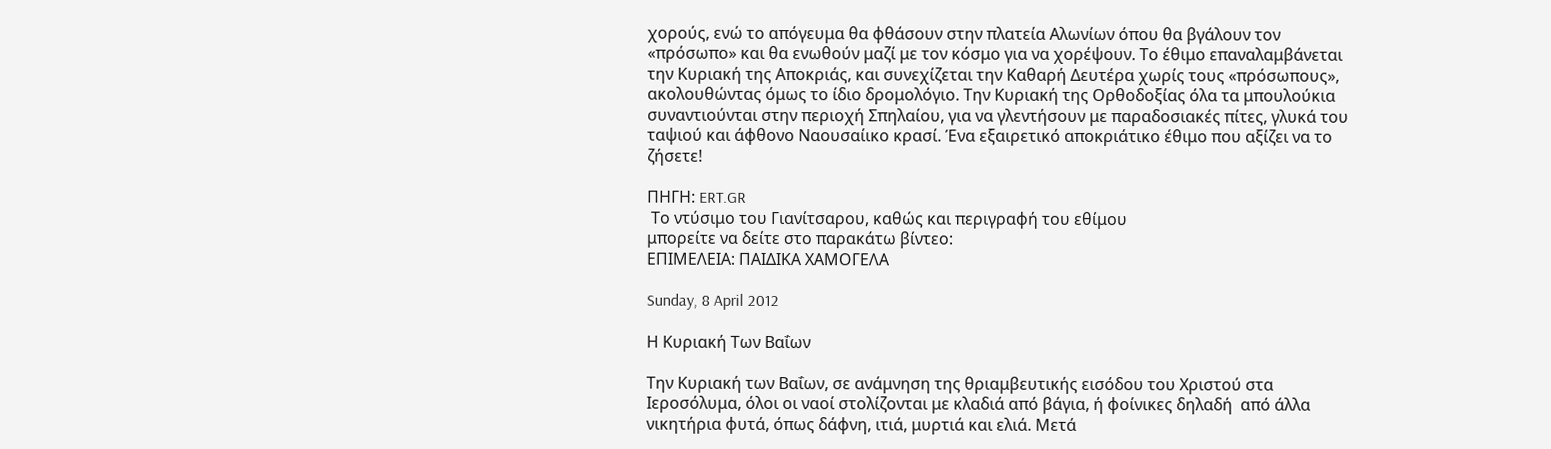χορούς, ενώ το απόγευμα θα φθάσουν στην πλατεία Αλωνίων όπου θα βγάλουν τον «πρόσωπο» και θα ενωθούν μαζί με τον κόσμο για να χορέψουν. Το έθιμο επαναλαμβάνεται την Κυριακή της Αποκριάς, και συνεχίζεται την Καθαρή Δευτέρα χωρίς τους «πρόσωπους», ακολουθώντας όμως το ίδιο δρομολόγιο. Την Κυριακή της Ορθοδοξίας όλα τα μπουλούκια συναντιούνται στην περιοχή Σπηλαίου, για να γλεντήσουν με παραδοσιακές πίτες, γλυκά του ταψιού και άφθονο Ναουσαίικο κρασί. Ένα εξαιρετικό αποκριάτικο έθιμο που αξίζει να το ζήσετε!

ΠΗΓΗ: ERT.GR
 Το ντύσιμο του Γιανίτσαρου, καθώς και περιγραφή του εθίμου
μπορείτε να δείτε στο παρακάτω βίντεο:
ΕΠΙΜΕΛΕΙΑ: ΠΑΙΔΙΚΑ ΧΑΜΟΓΕΛΑ

Sunday, 8 April 2012

Η Κυριακή Των Βαΐων

Την Κυριακή των Βαΐων, σε ανάμνηση της θριαμβευτικής εισόδου του Χριστού στα Ιεροσόλυμα, όλοι οι ναοί στολίζονται με κλαδιά από βάγια, ή φοίνικες δηλαδή  από άλλα νικητήρια φυτά, όπως δάφνη, ιτιά, μυρτιά και ελιά. Μετά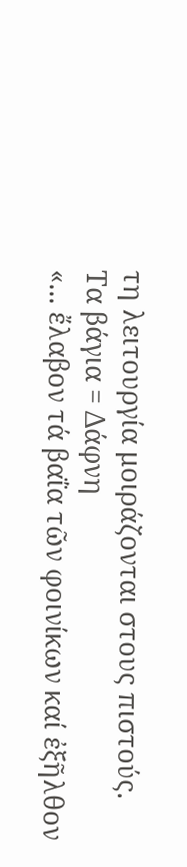τη λειτουργία μοιράζονται στους πιστούς.
Τα βάγια = Δάφνη
«... ἔλαβον τά βαΐα τῶν φοινίκων καί ἐξῆλθον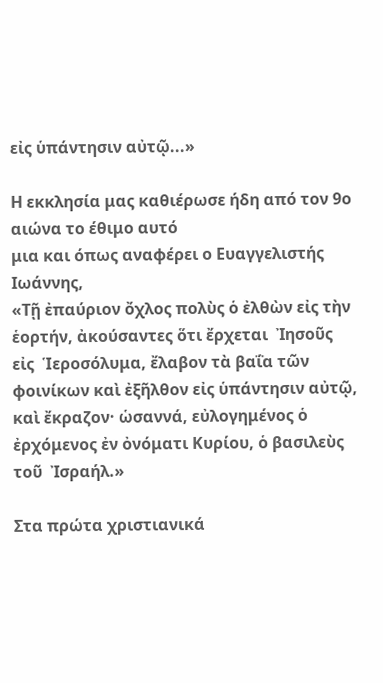εἰς ὑπάντησιν αὐτῷ...»

Η εκκλησία μας καθιέρωσε ήδη από τον 9ο αιώνα το έθιμο αυτό
μια και όπως αναφέρει ο Ευαγγελιστής Ιωάννης,
«Τῇ ἐπαύριον ὄχλος πολὺς ὁ ἐλθὼν εἰς τὴν ἑορτήν, ἀκούσαντες ὅτι ἔρχεται  Ἰησοῦς εἰς  Ἱεροσόλυμα, ἔλαβον τὰ βαΐα τῶν φοινίκων καὶ ἐξῆλθον εἰς ὑπάντησιν αὐτῷ, καὶ ἔκραζον· ὡσαννά, εὐλογημένος ὁ ἐρχόμενος ἐν ὀνόματι Κυρίου, ὁ βασιλεὺς τοῦ  Ἰσραήλ.»

Στα πρώτα χριστιανικά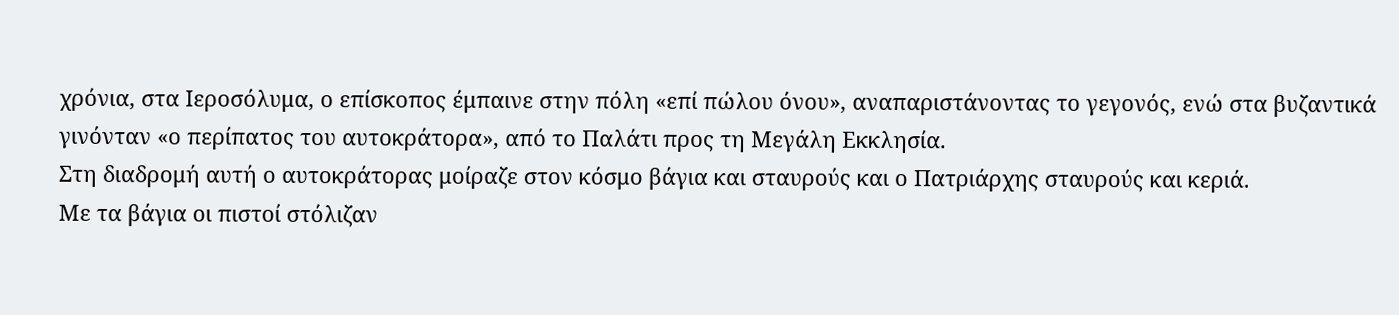χρόνια, στα Ιεροσόλυμα, ο επίσκοπος έμπαινε στην πόλη «επί πώλου όνου», αναπαριστάνοντας το γεγονός, ενώ στα βυζαντικά γινόνταν «ο περίπατος του αυτοκράτορα», από το Παλάτι προς τη Μεγάλη Εκκλησία.
Στη διαδρομή αυτή ο αυτοκράτορας μοίραζε στον κόσμο βάγια και σταυρούς και ο Πατριάρχης σταυρούς και κεριά.
Με τα βάγια οι πιστοί στόλιζαν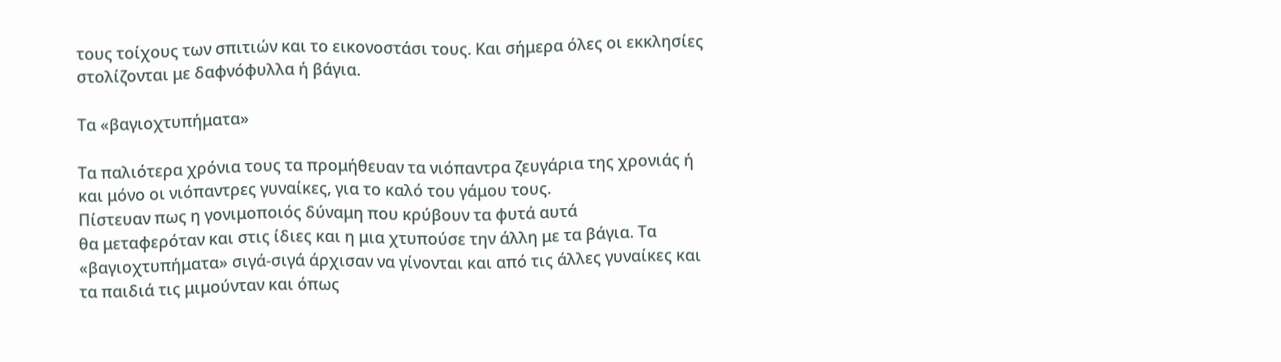τους τοίχους των σπιτιών και το εικονοστάσι τους. Και σήμερα όλες οι εκκλησίες στολίζονται με δαφνόφυλλα ή βάγια.

Τα «βαγιοχτυπήματα»

Τα παλιότερα χρόνια τους τα προμήθευαν τα νιόπαντρα ζευγάρια της χρονιάς ή και μόνο οι νιόπαντρες γυναίκες, για το καλό του γάμου τους.
Πίστευαν πως η γονιμοποιός δύναμη που κρύβουν τα φυτά αυτά
θα μεταφερόταν και στις ίδιες και η μια χτυπούσε την άλλη με τα βάγια. Τα «βαγιοχτυπήματα» σιγά-σιγά άρχισαν να γίνονται και από τις άλλες γυναίκες και τα παιδιά τις μιμούνταν και όπως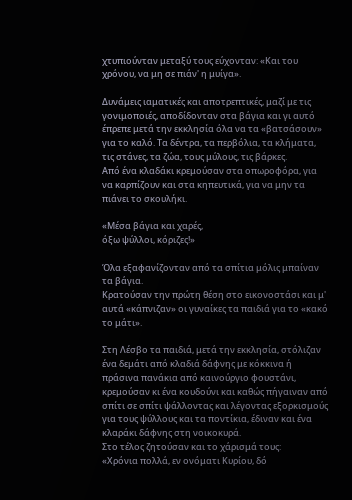χτυπιούνταν μεταξύ τους εύχονταν: «Και του χρόνου, να μη σε πιάν' η μυίγα».

Δυνάμεις ιαματικές και αποτρεπτικές, μαζί με τις γονιμοποιές, αποδίδονταν στα βάγια και γι αυτό έπρεπε μετά την εκκλησία όλα να τα «βατσάσουν» για το καλό. Τα δέντρα, τα περβόλια, τα κλήματα, τις στάνες, τα ζώα, τους μύλους, τις βάρκες.
Από ένα κλαδάκι κρεμούσαν στα οπωροφόρα, για να καρπίζουν και στα κηπευτικά, για να μην τα πιάνει το σκουλήκι.

«Μέσα βάγια και χαρές,
όξω ψύλλοι, κόριζες!»

Όλα εξαφανίζονταν από τα σπίτια μόλις μπαίναν τα βάγια.
Κρατούσαν την πρώτη θέση στο εικονοστάσι και μ' αυτά «κάπνιζαν» οι γυναίκες τα παιδιά για το «κακό το μάτι».

Στη Λέσβο τα παιδιά, μετά την εκκλησία, στόλιζαν ένα δεμάτι από κλαδιά δάφνης με κόκκινα ή πράσινα πανάκια από καινούργιο φουστάνι, κρεμούσαν κι ένα κουδούνι και καθώς πήγαιναν από σπίτι σε σπίτι ψάλλοντας και λέγοντας εξορκισμούς για τους ψύλλους και τα ποντίκια, έδιναν και ένα κλαράκι δάφνης στη νοικοκυρά.
Στο τέλος ζητούσαν και το χάρισμά τους:
«Χρόνια πολλά, εν ονόματι Κυρίου, δό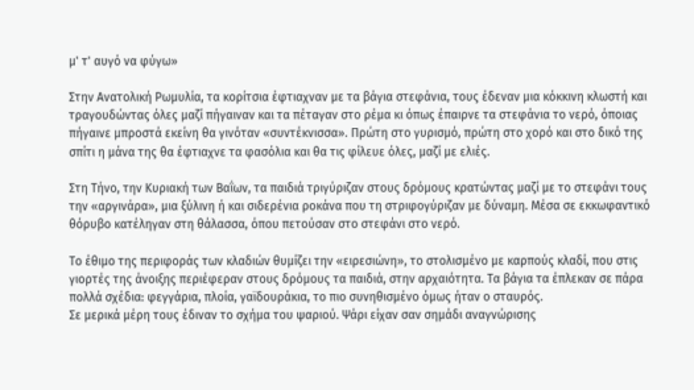μ' τ' αυγό να φύγω»

Στην Ανατολική Ρωμυλία, τα κορίτσια έφτιαχναν με τα βάγια στεφάνια, τους έδεναν μια κόκκινη κλωστή και τραγουδώντας όλες μαζί πήγαιναν και τα πέταγαν στο ρέμα κι όπως έπαιρνε τα στεφάνια το νερό, όποιας πήγαινε μπροστά εκείνη θα γινόταν «συντέκνισσα». Πρώτη στο γυρισμό, πρώτη στο χορό και στο δικό της σπίτι η μάνα της θα έφτιαχνε τα φασόλια και θα τις φίλευε όλες, μαζί με ελιές.

Στη Τήνο, την Κυριακή των Βαΐων, τα παιδιά τριγύριζαν στους δρόμους κρατώντας μαζί με το στεφάνι τους την «αργινάρα», μια ξύλινη ή και σιδερένια ροκάνα που τη στριφογύριζαν με δύναμη. Μέσα σε εκκωφαντικό θόρυβο κατέληγαν στη θάλασσα, όπου πετούσαν στο στεφάνι στο νερό.

Το έθιμο της περιφοράς των κλαδιών θυμίζει την «ειρεσιώνη», το στολισμένο με καρπούς κλαδί, που στις γιορτές της άνοιξης περιέφεραν στους δρόμους τα παιδιά, στην αρχαιότητα. Τα βάγια τα έπλεκαν σε πάρα πολλά σχέδια: φεγγάρια, πλοία, γαϊδουράκια, το πιο συνηθισμένο όμως ήταν ο σταυρός.
Σε μερικά μέρη τους έδιναν το σχήμα του ψαριού. Ψάρι είχαν σαν σημάδι αναγνώρισης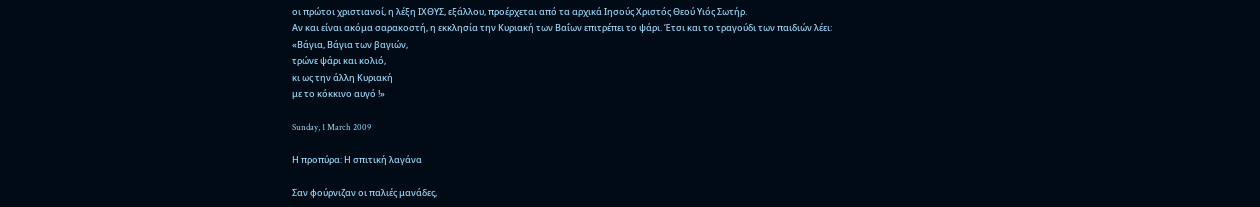οι πρώτοι χριστιανοί, η λέξη ΙΧΘΥΣ, εξάλλου, προέρχεται από τα αρχικά Ιησούς Χριστός Θεού Υιός Σωτήρ.
Αν και είναι ακόμα σαρακοστή, η εκκλησία την Κυριακή των Βαΐων επιτρέπει το ψάρι. Έτσι και το τραγούδι των παιδιών λέει:
«Βάγια, Βάγια των βαγιών,
τρώνε ψάρι και κολιό,
κι ως την άλλη Κυριακή
με το κόκκινο αυγό !»

Sunday, 1 March 2009

Η προπύρα: Η σπιτική λαγάνα

Σαν φούρνιζαν οι παλιές μανάδες,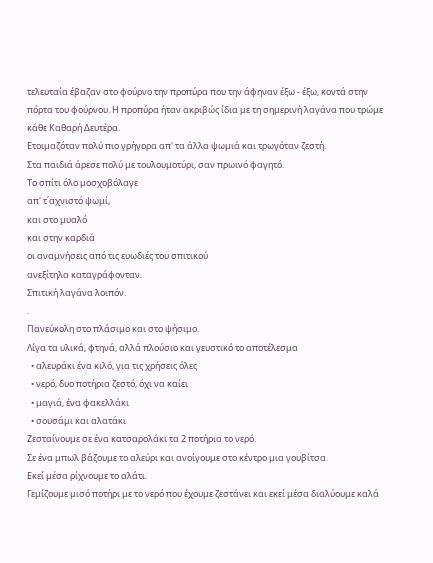τελευταία έβαζαν στο φούρνο την προπύρα που την άφηναν έξω - έξω, κοντά στην πόρτα του φούρνου. Η προπύρα ήταν ακριβώς ίδια με τη σημερινή λαγάνα που τρώμε κάθε Καθαρή Δευτέρα.
Ετοιμαζόταν πολύ πιο γρήγορα απ' τα άλλα ψωμιά και τρωγόταν ζεστή.
Στα παιδιά άρεσε πολύ με τουλουμοτύρι, σαν πρωινό φαγητό.
Το σπίτι όλο μοσχοβόλαγε
απ' τ΄αχνιστό ψωμί,
και στο μυαλό
και στην καρδιά
οι αναμνήσεις από τις ευωδιές του σπιτικού
ανεξίτηλα καταγράφονταν.
Σπιτική λαγάνα λοιπόν.
.
Πανεύκολη στο πλάσιμο και στο ψήσιμο.
Λίγα τα υλικά, φτηνά, αλλά πλούσιο και γευστικό το αποτέλεσμα
  • αλευράκι ένα κιλό, για τις χρήσεις όλες
  • νερό, δυο ποτήρια ζεστό, όχι να καίει
  • μαγιά, ένα φακελλάκι
  • σουσάμι και αλατάκι
Ζεσταίνουμε σε ένα κατσαρολάκι τα 2 ποτήρια το νερό.
Σε ένα μπωλ βάζουμε το αλεύρι και ανοίγουμε στο κέντρο μια γουβίτσα.
Εκεί μέσα ρίχνουμε το αλάτι.
Γεμίζουμε μισό ποτήρι με το νερό που έχουμε ζεστάνει και εκεί μέσα διαλύουμε καλά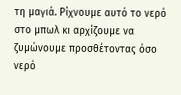τη μαγιά. Ρίχνουμε αυτό το νερό στο μπωλ κι αρχίζουμε να ζυμώνουμε προσθέτοντας όσο νερό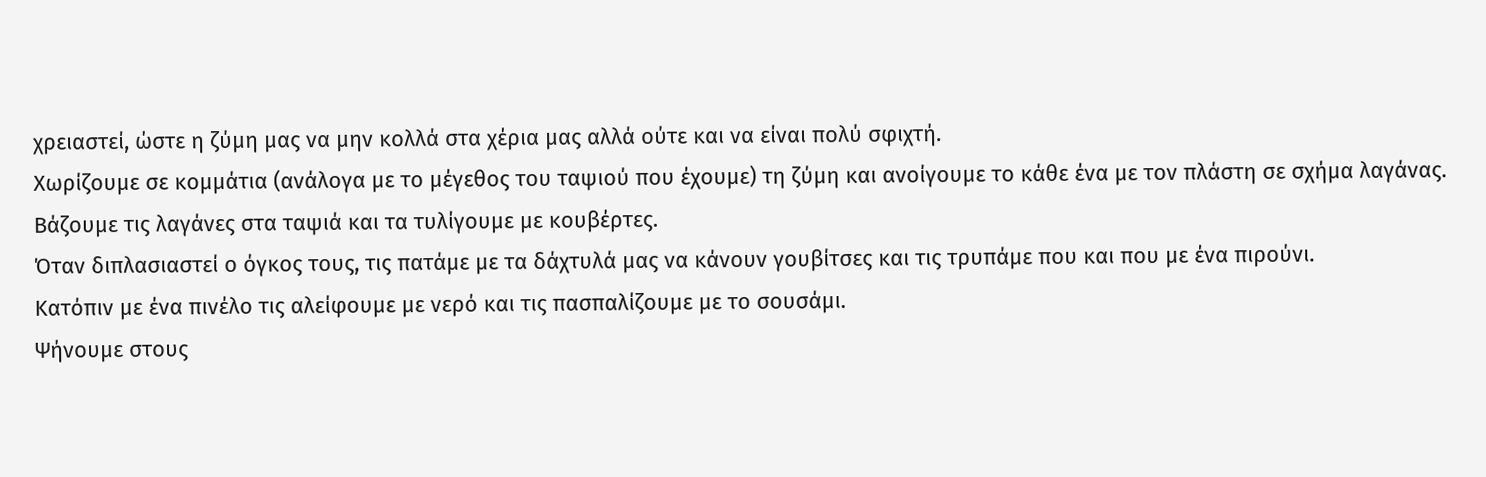χρειαστεί, ώστε η ζύμη μας να μην κολλά στα χέρια μας αλλά ούτε και να είναι πολύ σφιχτή.
Χωρίζουμε σε κομμάτια (ανάλογα με το μέγεθος του ταψιού που έχουμε) τη ζύμη και ανοίγουμε το κάθε ένα με τον πλάστη σε σχήμα λαγάνας.
Βάζουμε τις λαγάνες στα ταψιά και τα τυλίγουμε με κουβέρτες.
Όταν διπλασιαστεί ο όγκος τους, τις πατάμε με τα δάχτυλά μας να κάνουν γουβίτσες και τις τρυπάμε που και που με ένα πιρούνι.
Κατόπιν με ένα πινέλο τις αλείφουμε με νερό και τις πασπαλίζουμε με το σουσάμι.
Ψήνουμε στους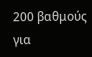200 βαθμούς για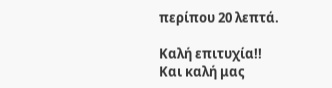περίπου 20 λεπτά.

Καλή επιτυχία!!
Και καλή μας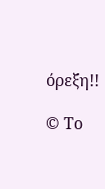όρεξη!!

© Το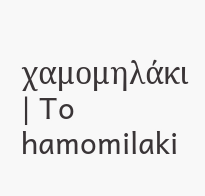χαμομηλάκι | To hamomilaki